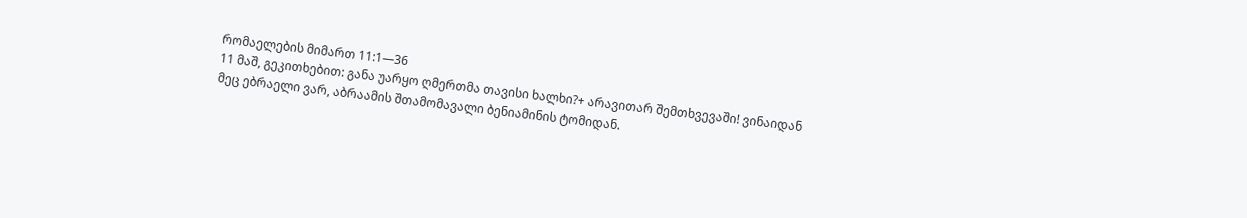რომაელების მიმართ 11:1—36
11 მაშ, გეკითხებით: განა უარყო ღმერთმა თავისი ხალხი?+ არავითარ შემთხვევაში! ვინაიდან მეც ებრაელი ვარ, აბრაამის შთამომავალი ბენიამინის ტომიდან.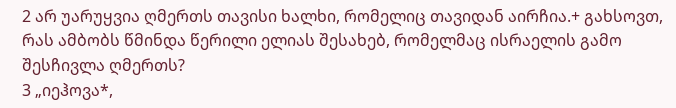2 არ უარუყვია ღმერთს თავისი ხალხი, რომელიც თავიდან აირჩია.+ გახსოვთ, რას ამბობს წმინდა წერილი ელიას შესახებ, რომელმაც ისრაელის გამო შესჩივლა ღმერთს?
3 „იეჰოვა*,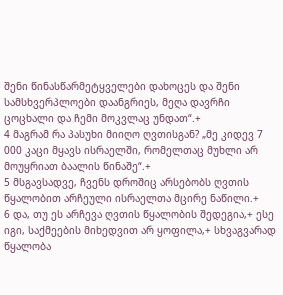შენი წინასწარმეტყველები დახოცეს და შენი სამსხვერპლოები დაანგრიეს, მეღა დავრჩი ცოცხალი და ჩემი მოკვლაც უნდათ“.+
4 მაგრამ რა პასუხი მიიღო ღვთისგან? „მე კიდევ 7 000 კაცი მყავს ისრაელში, რომელთაც მუხლი არ მოუყრიათ ბაალის წინაშე“.+
5 მსგავსადვე, ჩვენს დროშიც არსებობს ღვთის წყალობით არჩეული ისრაელთა მცირე ნაწილი.+
6 და, თუ ეს არჩევა ღვთის წყალობის შედეგია,+ ესე იგი, საქმეების მიხედვით არ ყოფილა,+ სხვაგვარად წყალობა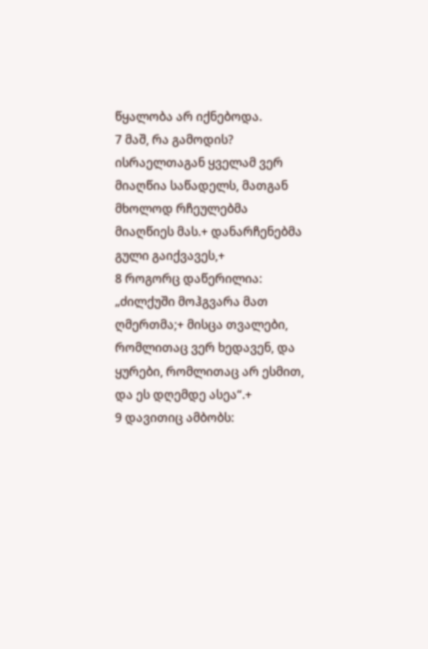წყალობა არ იქნებოდა.
7 მაშ, რა გამოდის? ისრაელთაგან ყველამ ვერ მიაღწია საწადელს, მათგან მხოლოდ რჩეულებმა მიაღწიეს მას.+ დანარჩენებმა გული გაიქვავეს,+
8 როგორც დაწერილია: „ძილქუში მოჰგვარა მათ ღმერთმა;+ მისცა თვალები, რომლითაც ვერ ხედავენ, და ყურები, რომლითაც არ ესმით, და ეს დღემდე ასეა“.+
9 დავითიც ამბობს: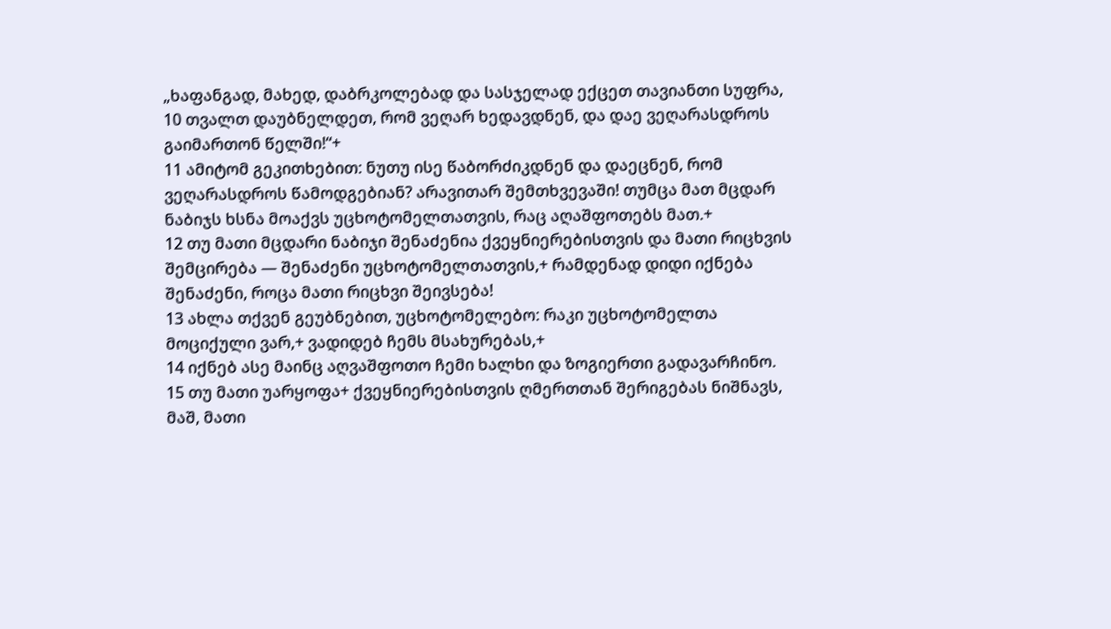„ხაფანგად, მახედ, დაბრკოლებად და სასჯელად ექცეთ თავიანთი სუფრა,
10 თვალთ დაუბნელდეთ, რომ ვეღარ ხედავდნენ, და დაე ვეღარასდროს გაიმართონ წელში!“+
11 ამიტომ გეკითხებით: ნუთუ ისე წაბორძიკდნენ და დაეცნენ, რომ ვეღარასდროს წამოდგებიან? არავითარ შემთხვევაში! თუმცა მათ მცდარ ნაბიჯს ხსნა მოაქვს უცხოტომელთათვის, რაც აღაშფოთებს მათ.+
12 თუ მათი მცდარი ნაბიჯი შენაძენია ქვეყნიერებისთვის და მათი რიცხვის შემცირება — შენაძენი უცხოტომელთათვის,+ რამდენად დიდი იქნება შენაძენი, როცა მათი რიცხვი შეივსება!
13 ახლა თქვენ გეუბნებით, უცხოტომელებო: რაკი უცხოტომელთა მოციქული ვარ,+ ვადიდებ ჩემს მსახურებას,+
14 იქნებ ასე მაინც აღვაშფოთო ჩემი ხალხი და ზოგიერთი გადავარჩინო.
15 თუ მათი უარყოფა+ ქვეყნიერებისთვის ღმერთთან შერიგებას ნიშნავს, მაშ, მათი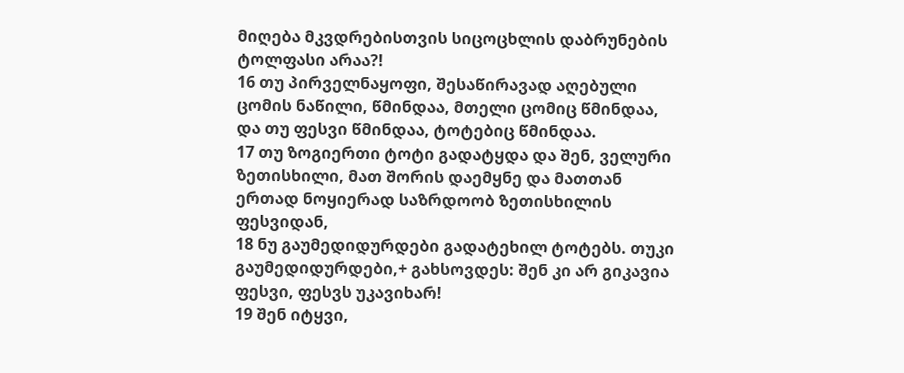მიღება მკვდრებისთვის სიცოცხლის დაბრუნების ტოლფასი არაა?!
16 თუ პირველნაყოფი, შესაწირავად აღებული ცომის ნაწილი, წმინდაა, მთელი ცომიც წმინდაა, და თუ ფესვი წმინდაა, ტოტებიც წმინდაა.
17 თუ ზოგიერთი ტოტი გადატყდა და შენ, ველური ზეთისხილი, მათ შორის დაემყნე და მათთან ერთად ნოყიერად საზრდოობ ზეთისხილის ფესვიდან,
18 ნუ გაუმედიდურდები გადატეხილ ტოტებს. თუკი გაუმედიდურდები,+ გახსოვდეს: შენ კი არ გიკავია ფესვი, ფესვს უკავიხარ!
19 შენ იტყვი,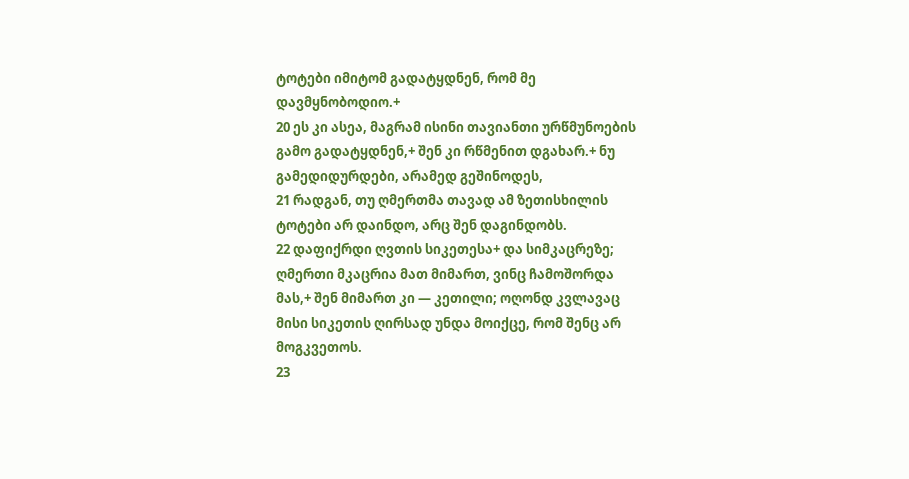ტოტები იმიტომ გადატყდნენ, რომ მე დავმყნობოდიო.+
20 ეს კი ასეა, მაგრამ ისინი თავიანთი ურწმუნოების გამო გადატყდნენ,+ შენ კი რწმენით დგახარ.+ ნუ გამედიდურდები, არამედ გეშინოდეს,
21 რადგან, თუ ღმერთმა თავად ამ ზეთისხილის ტოტები არ დაინდო, არც შენ დაგინდობს.
22 დაფიქრდი ღვთის სიკეთესა+ და სიმკაცრეზე; ღმერთი მკაცრია მათ მიმართ, ვინც ჩამოშორდა მას,+ შენ მიმართ კი — კეთილი; ოღონდ კვლავაც მისი სიკეთის ღირსად უნდა მოიქცე, რომ შენც არ მოგკვეთოს.
23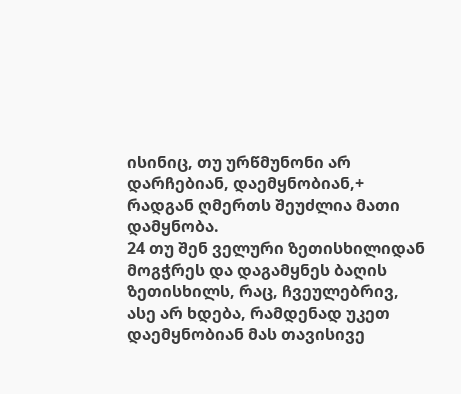ისინიც, თუ ურწმუნონი არ დარჩებიან, დაემყნობიან,+ რადგან ღმერთს შეუძლია მათი დამყნობა.
24 თუ შენ ველური ზეთისხილიდან მოგჭრეს და დაგამყნეს ბაღის ზეთისხილს, რაც, ჩვეულებრივ, ასე არ ხდება, რამდენად უკეთ დაემყნობიან მას თავისივე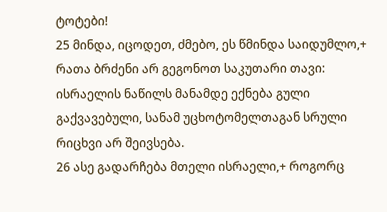ტოტები!
25 მინდა, იცოდეთ, ძმებო, ეს წმინდა საიდუმლო,+ რათა ბრძენი არ გეგონოთ საკუთარი თავი: ისრაელის ნაწილს მანამდე ექნება გული გაქვავებული, სანამ უცხოტომელთაგან სრული რიცხვი არ შეივსება.
26 ასე გადარჩება მთელი ისრაელი,+ როგორც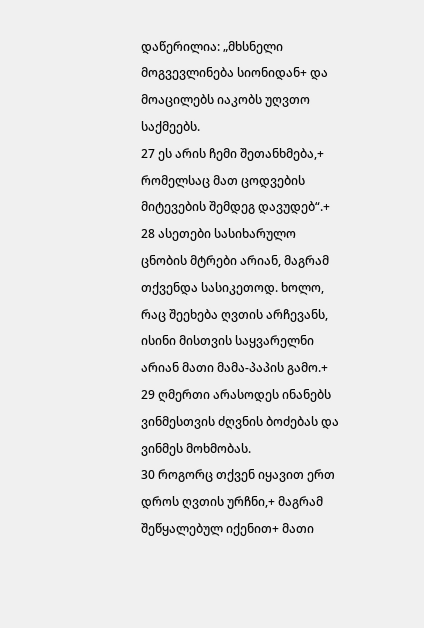დაწერილია: „მხსნელი მოგვევლინება სიონიდან+ და მოაცილებს იაკობს უღვთო საქმეებს.
27 ეს არის ჩემი შეთანხმება,+ რომელსაც მათ ცოდვების მიტევების შემდეგ დავუდებ“.+
28 ასეთები სასიხარულო ცნობის მტრები არიან, მაგრამ თქვენდა სასიკეთოდ. ხოლო, რაც შეეხება ღვთის არჩევანს, ისინი მისთვის საყვარელნი არიან მათი მამა-პაპის გამო.+
29 ღმერთი არასოდეს ინანებს ვინმესთვის ძღვნის ბოძებას და ვინმეს მოხმობას.
30 როგორც თქვენ იყავით ერთ დროს ღვთის ურჩნი,+ მაგრამ შეწყალებულ იქენით+ მათი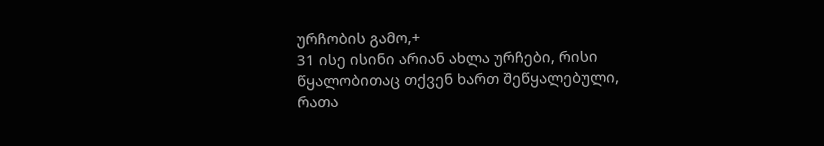ურჩობის გამო,+
31 ისე ისინი არიან ახლა ურჩები, რისი წყალობითაც თქვენ ხართ შეწყალებული, რათა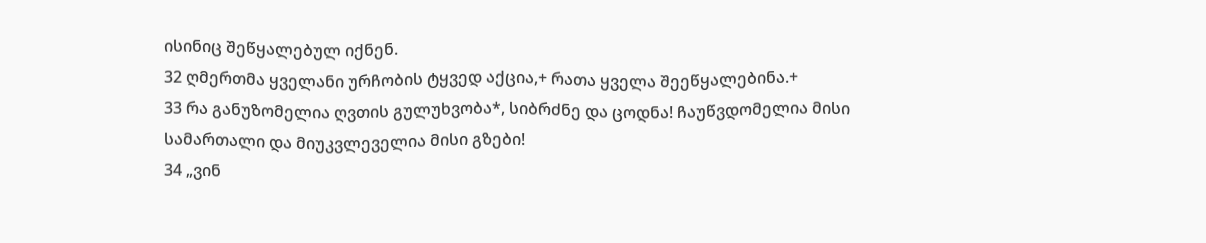ისინიც შეწყალებულ იქნენ.
32 ღმერთმა ყველანი ურჩობის ტყვედ აქცია,+ რათა ყველა შეეწყალებინა.+
33 რა განუზომელია ღვთის გულუხვობა*, სიბრძნე და ცოდნა! ჩაუწვდომელია მისი სამართალი და მიუკვლეველია მისი გზები!
34 „ვინ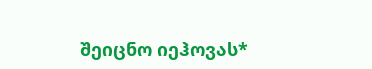შეიცნო იეჰოვას*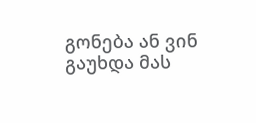გონება ან ვინ გაუხდა მას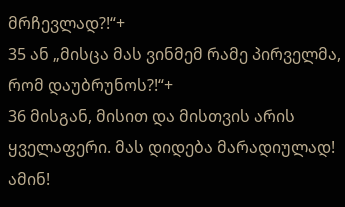მრჩევლად?!“+
35 ან „მისცა მას ვინმემ რამე პირველმა, რომ დაუბრუნოს?!“+
36 მისგან, მისით და მისთვის არის ყველაფერი. მას დიდება მარადიულად! ამინ!